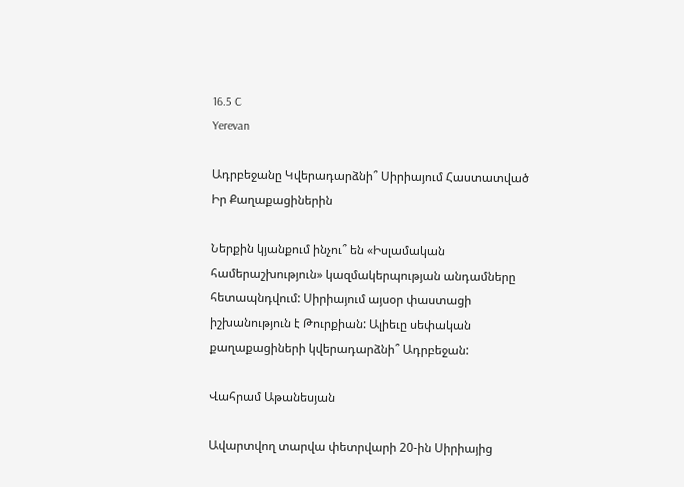16.5 C
Yerevan

Ադրբեջանը Կվերադարձնի՞ Սիրիայում Հաստատված Իր Քաղաքացիներին

Ներքին կյանքում ինչու՞ են «Իսլամական համերաշխություն» կազմակերպության անդամները հետապնդվում: Սիրիայում այսօր փաստացի իշխանություն է Թուրքիան: Ալիեւը սեփական քաղաքացիների կվերադարձնի՞ Ադրբեջան:

Վահրամ Աթանեսյան

Ավարտվող տարվա փետրվարի 20-ին Սիրիայից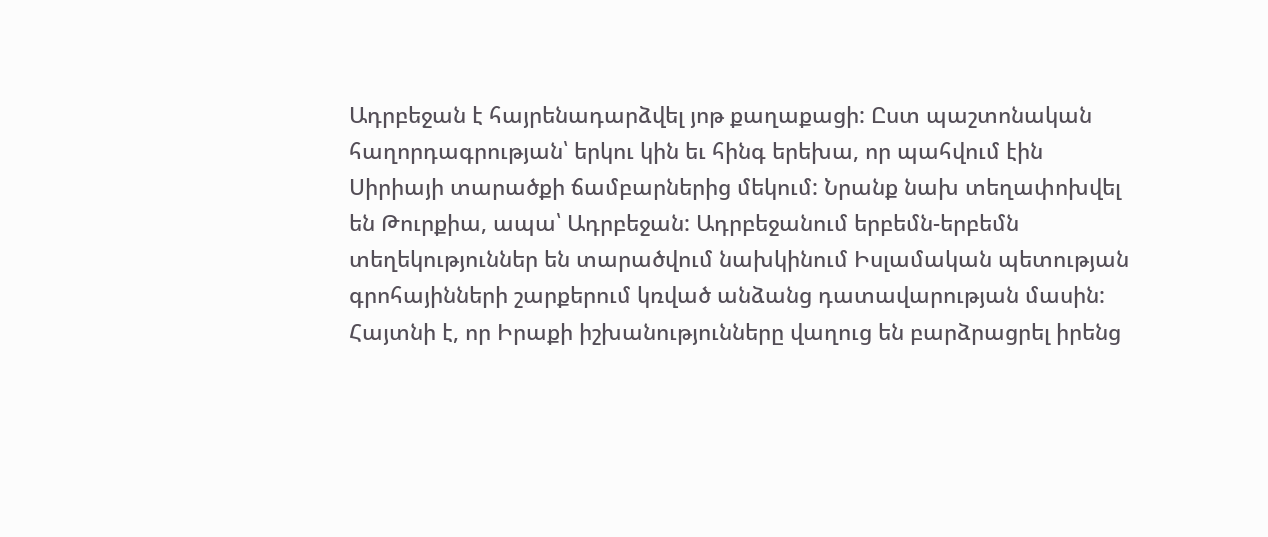Ադրբեջան է հայրենադարձվել յոթ քաղաքացի: Ըստ պաշտոնական հաղորդագրության՝ երկու կին եւ հինգ երեխա, որ պահվում էին Սիրիայի տարածքի ճամբարներից մեկում: Նրանք նախ տեղափոխվել են Թուրքիա, ապա՝ Ադրբեջան: Ադրբեջանում երբեմն-երբեմն տեղեկություններ են տարածվում նախկինում Իսլամական պետության գրոհայինների շարքերում կռված անձանց դատավարության մասին: Հայտնի է, որ Իրաքի իշխանությունները վաղուց են բարձրացրել իրենց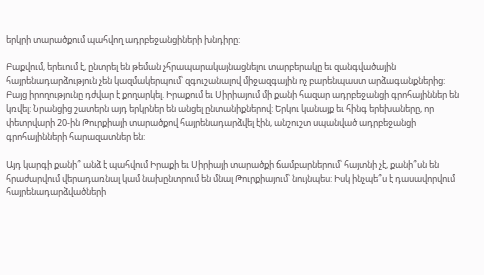երկրի տարածքում պահվող ադրբեջանցիների խնդիրը:

Բաքվում, երեւում է, ընտրել են թեման չհրապարակայնացնելու տարբերակը եւ զանգվածային հայրենադարձություն չեն կազմակերպում՝ զգուշանալով միջազգային ոչ բարենպաստ արձագանքներից: Բայց իրողությունը դժվար է քողարկել. Իրաքում եւ Սիրիայում մի քանի հազար ադրբեջանցի գրոհայիններ են կռվել: Նրանցից շատերն այդ երկրներ են անցել ընտանիքներով: Երկու կանայք եւ հինգ երեխաները, որ փետրվարի 20-ին Թուրքիայի տարածքով հայրենադարձվել էին, անշուշտ սպանված ադրբեջանցի գրոհայինների հարազատներ են:

Այդ կարգի քանի՞ անձ է պահվում Իրաքի եւ Սիրիայի տարածքի ճամբարներում՝ հայտնի չէ, քանի՞սն են հրաժարվում վերադառնալ կամ նախընտրում են մնալ Թուրքիայում՝ նույնպես: Իսկ ինչպե՞ս է դասավորվում հայրենադարձվածների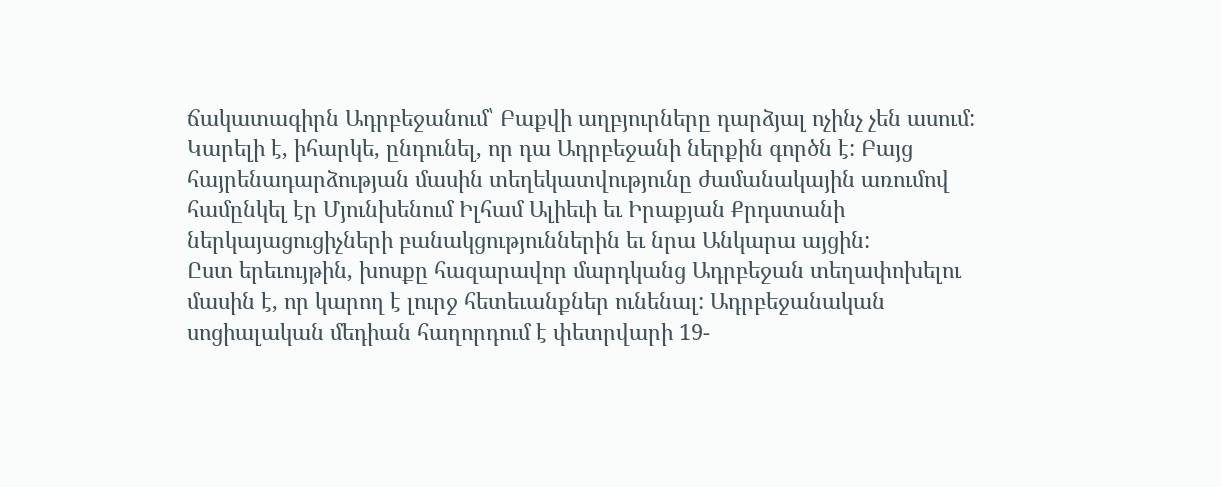ճակատագիրն Ադրբեջանում՝ Բաքվի աղբյուրները դարձյալ ոչինչ չեն ասում: Կարելի է, իհարկե, ընդունել, որ դա Ադրբեջանի ներքին գործն է: Բայց հայրենադարձության մասին տեղեկատվությունը ժամանակային առումով համընկել էր Մյունխենում Իլհամ Ալիեւի եւ Իրաքյան Քրդստանի ներկայացուցիչների բանակցություններին եւ նրա Անկարա այցին:
Ըստ երեւույթին, խոսքը հազարավոր մարդկանց Ադրբեջան տեղափոխելու մասին է, որ կարող է լուրջ հետեւանքներ ունենալ: Ադրբեջանական սոցիալական մեդիան հաղորդում է փետրվարի 19-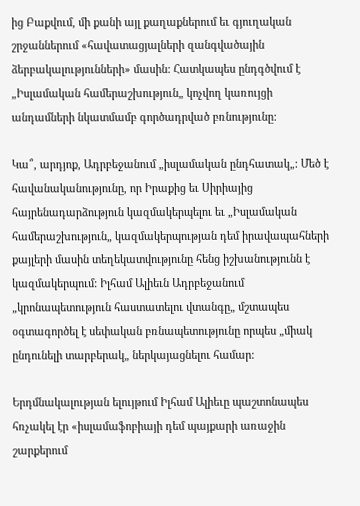ից Բաքվում, մի քանի այլ քաղաքներում եւ գյուղական շրջաններում «հավատացյալների զանգվածային ձերբակալությունների» մասին: Հատկապես ընդգծվում է „Իսլամական համերաշխություն„ կոչվող կառույցի անդամների նկատմամբ գործադրված բռնությունը:

Կա՞, արդյոք, Ադրբեջանում „իսլամական ընդհատակ„: Մեծ է հավանականությունը, որ Իրաքից եւ Սիրիայից հայրենադարձություն կազմակերպելու եւ „Իսլամական համերաշխություն„ կազմակերպության դեմ իրավապահների քայլերի մասին տեղեկատվությունը հենց իշխանությունն է կազմակերպում: Իլհամ Ալիեւն Ադրբեջանում „կրոնապետություն հաստատելու վտանգը„ մշտապես օգտագործել է սեփական բռնապետությունը որպես „միակ ընդունելի տարբերակ„ ներկայացնելու համար:

Երդմնակալության ելույթում Իլհամ Ալիեւը պաշտոնապես հռչակել էր «իսլամաֆոբիայի դեմ պայքարի առաջին շարքերում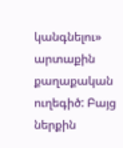կանգնելու» արտաքին քաղաքական ուղեգիծ: Բայց ներքին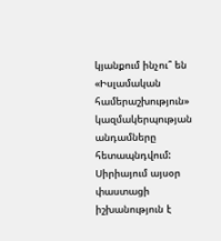կյանքում ինչու՞ են «Իսլամական համերաշխություն» կազմակերպության անդամները հետապնդվում: Սիրիայում այսօր փաստացի իշխանություն է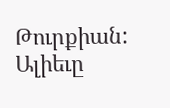Թուրքիան: Ալիեւը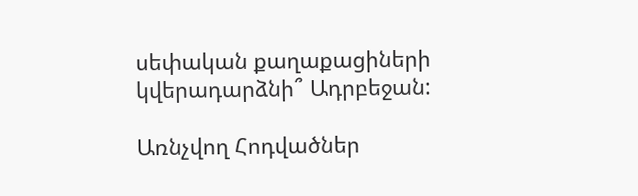սեփական քաղաքացիների կվերադարձնի՞ Ադրբեջան:

Առնչվող Հոդվածներ